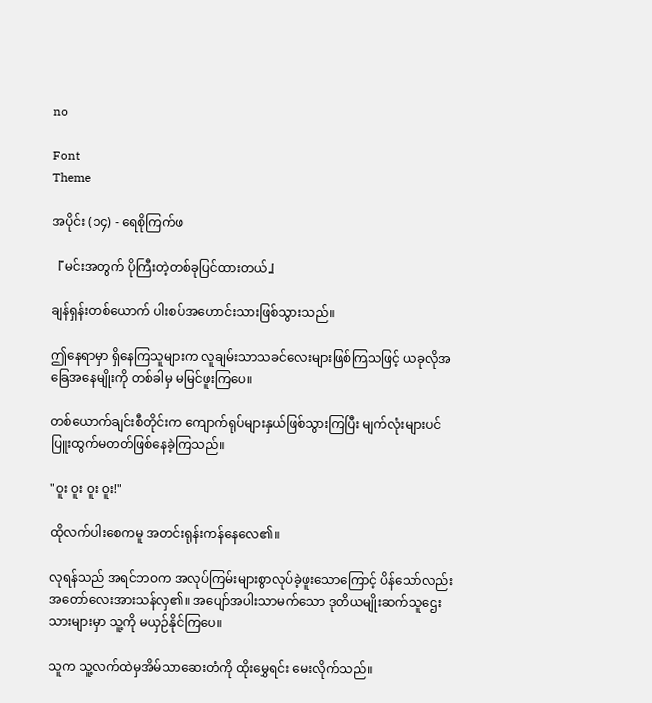no

Font
Theme

အပိုင်း (၁၄) - ရေစိုကြက်ဖ

『မင်းအတွက် ပိုကြီးတဲ့တစ်ခုပြင်ထားတယ်』

ချန်ရှန်းတစ်ယောက် ပါးစပ်အဟောင်းသားဖြစ်သွားသည်။

ဤနေရာမှာ ရှိနေကြသူများက လူချမ်းသာသခင်လေးများဖြစ်ကြသဖြင့် ယခုလိုအခြေအနေမျိုးကို တစ်ခါမှ မမြင်ဖူးကြပေ။

တစ်ယောက်ချင်းစီတိုင်းက ကျောက်ရုပ်များနှယ်ဖြစ်သွားကြပြီး မျက်လုံးများပင် ပြူးထွက်မတတ်ဖြစ်နေခဲ့ကြသည်။

"ဝူး ဝူး ဝူး ဝူး!"

ထိုလက်ပါးစေကမူ အတင်းရုန်းကန်နေလေ၏။

လုရန်သည် အရင်ဘဝက အလုပ်ကြမ်းများစွာလုပ်ခဲ့ဖူးသောကြောင့် ပိန်သော်လည်း အတော်လေးအားသန်လှ၏။ အပျော်အပါးသာမက်သော ဒုတိယမျိုးဆက်သူဌေးသားများမှာ သူ့ကို မယှဉ်နိုင်ကြပေ။

သူက သူ့လက်ထဲမှအိမ်သာဆေးတံကို ထိုးမွှေရင်း မေးလိုက်သည်။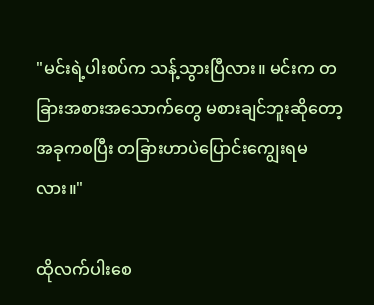"မင်းရဲ့ပါးစပ်က သန့်သွားပြီလား။ မင်းက တခြားအစားအသောက်တွေ မစားချင်ဘူးဆိုတော့ အခုကစပြီး တခြားဟာပဲပြောင်းကျွေးရမလား။"

ထိုလက်ပါးစေ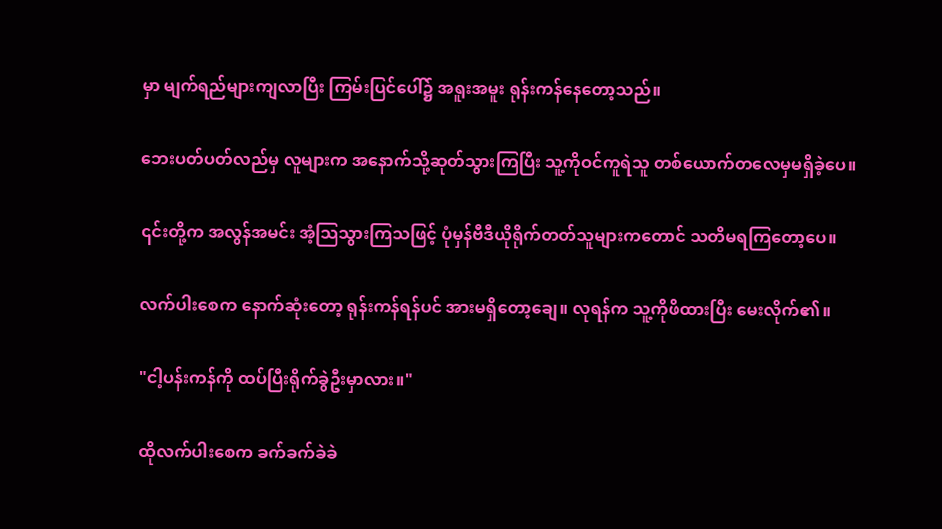မှာ မျက်ရည်များကျလာပြီး ကြမ်းပြင်ပေါ်၌ အရူးအမူး ရုန်းကန်နေတော့သည်။

ဘေးပတ်ပတ်လည်မှ လူများက အနောက်သို့ဆုတ်သွားကြပြီး သူ့ကိုဝင်ကူရဲသူ တစ်ယောက်တလေမှမရှိခဲ့ပေ။

၎င်းတို့က အလွန်အမင်း အံ့သြသွားကြသဖြင့် ပုံမှန်ဗီဒီယိုရိုက်တတ်သူများကတောင် သတိမရကြတော့ပေ။

လက်ပါးစေက နောက်ဆုံးတော့ ရုန်းကန်ရန်ပင် အားမရှိတော့ချေ။ လုရန်က သူ့ကိုဖိထားပြီး မေးလိုက်၏။

"ငါ့ပန်းကန်ကို ထပ်ပြီးရိုက်ခွဲဦးမှာလား။"

ထိုလက်ပါးစေက ခက်ခက်ခဲခဲ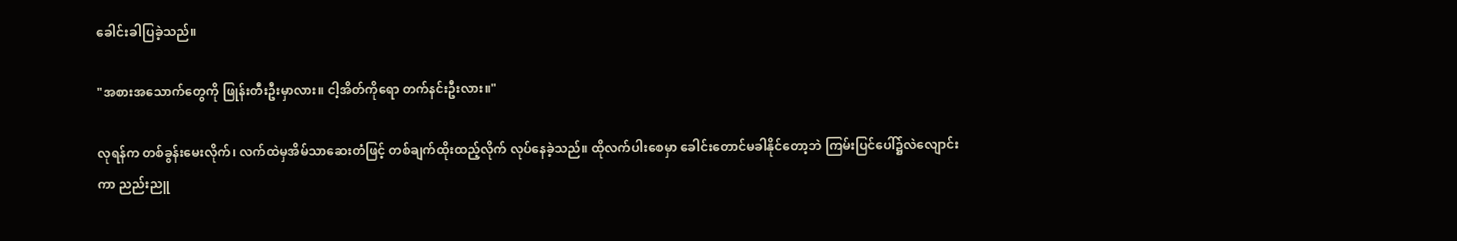ခေါင်းခါပြခဲ့သည်။

"အစားအသောက်တွေကို ဖြုန်းတီးဦးမှာလား။ ငါ့အိတ်ကိုရော တက်နင်းဦးလား။"

လုရန်က တစ်ခွန်းမေးလိုက်၊ လက်ထဲမှအိမ်သာဆေးတံဖြင့် တစ်ချက်ထိုးထည့်လိုက် လုပ်နေခဲ့သည်။ ထိုလက်ပါးစေမှာ ခေါင်းတောင်မခါနိုင်တော့ဘဲ ကြမ်းပြင်ပေါ်၌လဲလျောင်းကာ ညည်းညူ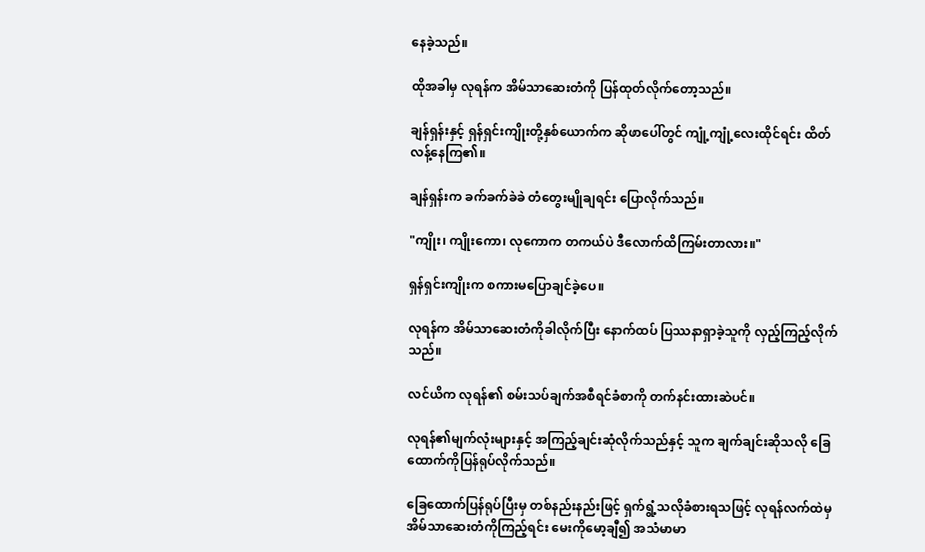နေခဲ့သည်။

ထိုအခါမှ လုရန်က အိမ်သာဆေးတံကို ပြန်ထုတ်လိုက်တော့သည်။

ချန်ရှန်းနှင့် ရှန်ရှင်းကျိုးတို့နှစ်ယောက်က ဆိုဖာပေါ်တွင် ကျုံ့ကျုံ့လေးထိုင်ရင်း ထိတ်လန့်နေကြ၏။

ချန်ရှန်းက ခက်ခက်ခဲခဲ တံတွေးမျိုချရင်း ပြောလိုက်သည်။

"ကျိုး၊ ကျိုးကော၊ လုကောက တကယ်ပဲ ဒီလောက်ထိကြမ်းတာလား။"

ရှန်ရှင်းကျိုးက စကားမပြောချင်ခဲ့ပေ။

လုရန်က အိမ်သာဆေးတံကိုခါလိုက်ပြီး နောက်ထပ် ပြဿနာရှာခဲ့သူကို လှည့်ကြည့်လိုက်သည်။

လင်ယိက လုရန်၏ စမ်းသပ်ချက်အစီရင်ခံစာကို တက်နင်းထားဆဲပင်။

လုရန်၏မျက်လုံးများနှင့် အကြည့်ချင်းဆုံလိုက်သည်နှင့် သူက ချက်ချင်းဆိုသလို ခြေထောက်ကိုပြန်ရုပ်လိုက်သည်။

ခြေထောက်ပြန်ရုပ်ပြီးမှ တစ်နည်းနည်းဖြင့် ရှက်ရွံ့သလိုခံစားရသဖြင့် လုရန်လက်ထဲမှ အိမ်သာဆေးတံကိုကြည့်ရင်း မေးကိုမော့ချီ၍ အသံမာမာ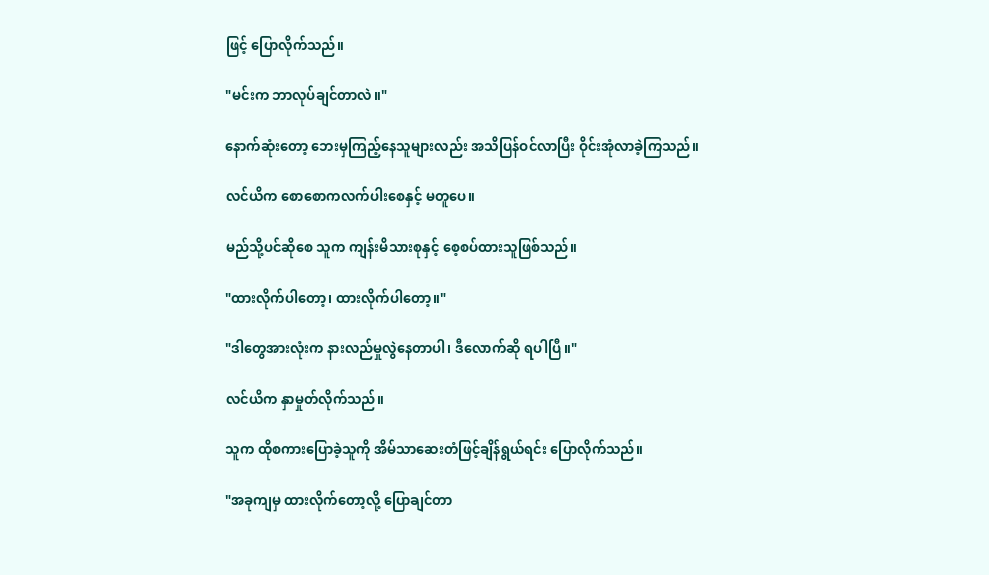ဖြင့် ပြောလိုက်သည်။

"မင်းက ဘာလုပ်ချင်တာလဲ။"

နောက်ဆုံးတော့ ဘေးမှကြည့်နေသူများလည်း အသိပြန်ဝင်လာပြီး ဝိုင်းအုံလာခဲ့ကြသည်။

လင်ယိက စောစောကလက်ပါးစေနှင့် မတူပေ။

မည်သို့ပင်ဆိုစေ သူက ကျန်းမိသားစုနှင့် စေ့စပ်ထားသူဖြစ်သည်။

"ထားလိုက်ပါတော့၊ ထားလိုက်ပါတော့။"

"ဒါတွေအားလုံးက နားလည်မှုလွဲနေတာပါ၊ ဒီလောက်ဆို ရပါပြီ။"

လင်ယိက နှာမှုတ်လိုက်သည်။

သူက ထိုစကားပြောခဲ့သူကို အိမ်သာဆေးတံဖြင့်ချိန်ရွယ်ရင်း ပြောလိုက်သည်။

"အခုကျမှ ထားလိုက်တော့လို့ ပြောချင်တာ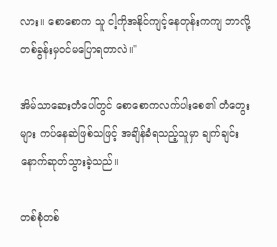လား။ စောစောက သူ ငါ့ကိုအနိုင်ကျင့်နေတုန်းကကျ ဘာလို့ တစ်ခွန်းမှဝင်မပြောရတာလဲ။"

အိမ်သာဆေးတံပေါ်တွင် စောစောကလက်ပါးစေ၏ တံတွေးများ ကပ်နေဆဲဖြစ်သဖြင့် အချိန်ခံရသည့်သူမှာ ချက်ချင်း နောက်ဆုတ်သွားခဲ့သည်။

တစ်စုံတစ်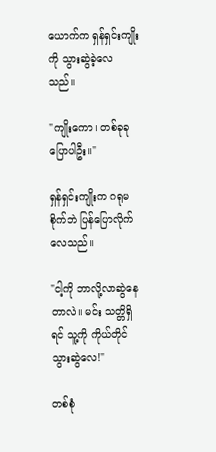ယောက်က ရှန်ရှင်းကျိုးကို သွားဆွဲခဲ့လေသည်။

"ကျိုးကော၊ တစ်ခုခုပြောပါဦး။"

ရှန်ရှင်းကျိုးက ဂရုမစိုက်ဘဲ ပြန်ပြောလိုက်လေသည်။

"ငါ့ကို ဘာလို့လာဆွဲနေတာလဲ။ မင်း သတ္တိရှိရင် သူ့ကို ကိုယ်တိုင်သွားဆွဲလေ!"

တစ်စုံ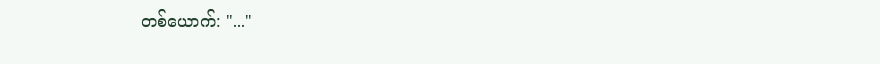တစ်ယောက်: "..."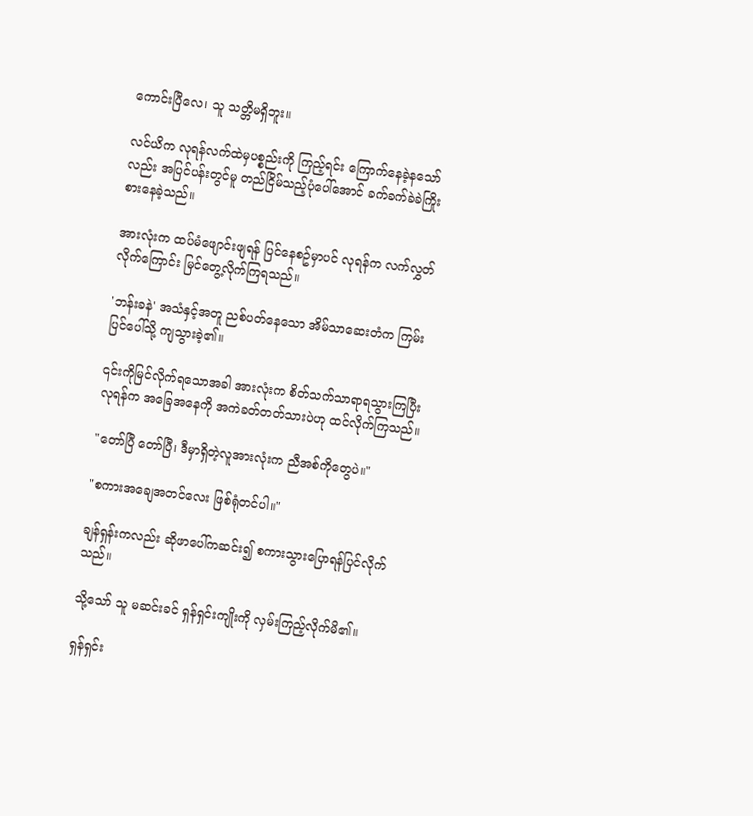ကောင်းပြီလေ၊ သူ သတ္တိမရှိဘူး။

လင်ယိက လုရန်လက်ထဲမှပစ္စည်းကို ကြည့်ရင်း ကြောက်နေခဲ့နသော်လည်း အပြင်ပန်းတွင်မူ တည်ငြိမ်သည့်ပုံပေါ်အောင် ခက်ခက်ခဲခဲကြိုးစားနေခဲ့သည်။

အားလုံးက ထပ်မံဖျောင်းဖျရန် ပြင်နေစဥ်မှာပင် လုရန်က လက်လွှတ်လိုက်ကြောင်း မြင်တွေ့လိုက်ကြရသည်။

'ဘန်းခနဲ' အသံနှင့်အတူ ညစ်ပတ်နေသော အိမ်သာဆေးတံက ကြမ်းပြင်ပေါ်သို့ ကျသွားခဲ့၏။

၎င်းကိုမြင်လိုက်ရသောအခါ အားလုံးက စိတ်သက်သာရာရသွားကြပြီး လုရန်က အခြေအနေကို အကဲခတ်တတ်သားပဲဟု ထင်လိုက်ကြသည်။

"တော်ပြီ တော်ပြီ၊ ဒီမှာရှိတဲ့လူအားလုံးက ညီအစ်ကိုတွေပဲ။"

"စကားအချေအတင်လေး ဖြစ်ရုံတင်ပါ။"

ချန်ရှန်းကလည်း ဆိုဖာပေါ်ကဆင်း၍ စကားသွားပြောရန်ပြင်လိုက်သည်။

သို့သော် သူ မဆင်းခင် ရှန်ရှင်းကျိုးကို လှမ်းကြည့်လိုက်မိ၏။

ရှန်ရှင်း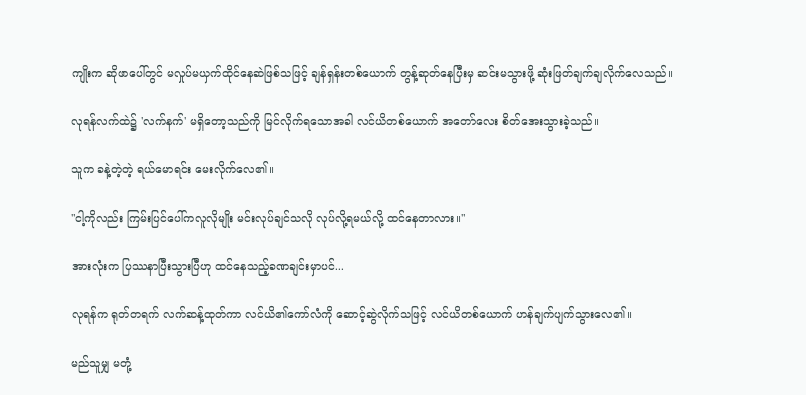ကျိုးက ဆိုဖာပေါ်တွင် မလှုပ်မယှက်ထိုင်နေဆဲဖြစ်သဖြင့် ချန်ရှန်းတစ်ယောက် တွန့်ဆုတ်နေပြီးမှ ဆင်းမသွားဖို့ ဆုံးဖြတ်ချက်ချလိုက်လေသည်။

လုရန်လက်ထဲ၌ 'လက်နက်' မရှိတော့သည်ကို မြင်လိုက်ရသောအခါ လင်ယိတစ်ယောက် အတော်လေး စိတ်အေးသွားခဲ့သည်။

သူက ခနဲ့တဲ့တဲ့ ရယ်မောရင်း မေးလိုက်လေ၏။

"ငါ့ကိုလည်း ကြမ်းပြင်ပေါ်ကလူလိုမျိုး မင်းလုပ်ချင်သလို လုပ်လို့ရမယ်လို့ ထင်နေတာလား။"

အားလုံးက ပြဿနာပြီးသွားပြီဟု ထင်နေသည့်ခဏချင်းမှာပင်...

လုရန်က ရုတ်တရက် လက်ဆန့်ထုတ်ကာ လင်ယိ၏ကော်လံကို ဆောင့်ဆွဲလိုက်သဖြင့် လင်ယိတစ်ယောက် ဟန်ချက်ပျက်သွားလေ၏။

မည်သူမျှ မတုံ့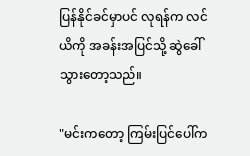ပြန်နိုင်ခင်မှာပင် လုရန်က လင်ယိကို အခန်းအပြင်သို့ ဆွဲခေါ်သွားတော့သည်။

"မင်းကတော့ ကြမ်းပြင်ပေါ်က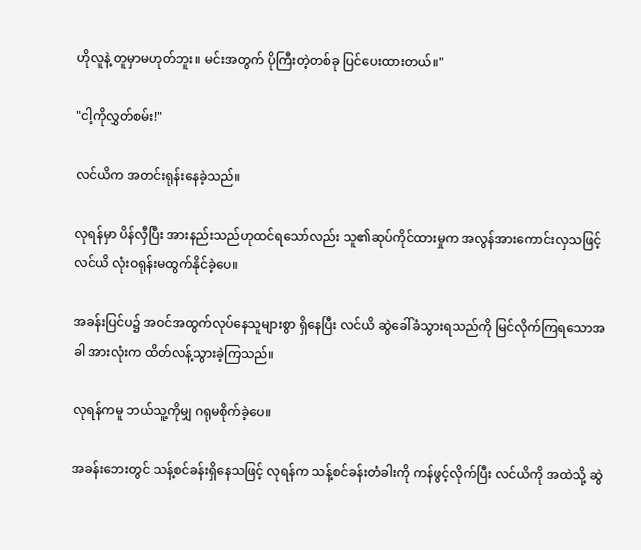ဟိုလူနဲ့ တူမှာမဟုတ်ဘူး။ မင်းအတွက် ပိုကြီးတဲ့တစ်ခု ပြင်ပေးထားတယ်။"

"ငါ့ကိုလွှတ်စမ်း!"

လင်ယိက အတင်းရုန်းနေခဲ့သည်။

လုရန်မှာ ပိန်လှီပြီး အားနည်းသည်ဟုထင်ရသော်လည်း သူ၏ဆုပ်ကိုင်ထားမှုက အလွန်အားကောင်းလှသဖြင့် လင်ယိ လုံးဝရုန်းမထွက်နိုင်ခဲ့ပေ။

အခန်းပြင်ပ၌ အဝင်အထွက်လုပ်နေသူများစွာ ရှိနေပြီး လင်ယိ ဆွဲခေါ်ခံသွားရသည်ကို မြင်လိုက်ကြရသောအခါ အားလုံးက ထိတ်လန့်သွားခဲ့ကြသည်။

လုရန်ကမူ ဘယ်သူ့ကိုမျှ ဂရုမစိုက်ခဲ့ပေ။

အခန်းဘေးတွင် သန့်စင်ခန်းရှိနေသဖြင့် လုရန်က သန့်စင်ခန်းတံခါးကို ကန်ဖွင့်လိုက်ပြီး လင်ယိကို အထဲသို့ ဆွဲ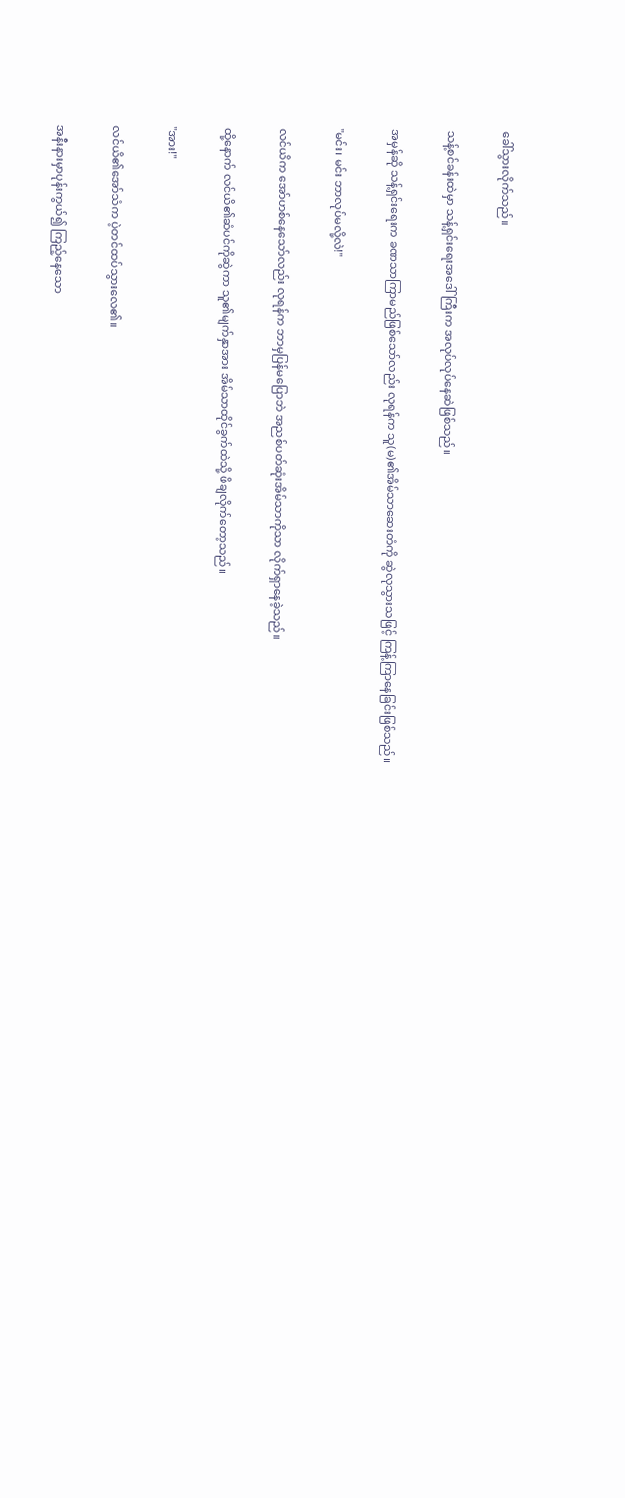ခေါ်သွားလိုက်သည်။

သန့်စင်ခန်းထဲမှာ သန့်ရှင်းရေးအဒေါ်ကြီးက အလုပ်လုပ်နေဆဲဖြစ်သည်။

အမှန်ဆို သန့်ရှင်းရေးက ခဏသာကြာမည်ဖြစ်သော်လည်း လုရန်က သူ(မ)၏အိမ်သာဆေးတံကို ဆွဲလုသွားသဖြင့် ကြန့်ကြာနေခြင်းဖြစ်သည်။

"မင်း၊ မင်း ဘာလုပ်မလို့လဲ!"

လင်ယိက အော်ဟစ်နေသော်လည်း လုရန်က ဘာမှပြန်မပြောဘဲ အညစ်ပတ်ဆုံးအိမ်သာကိုသာ လိုက်ရှာနေခဲ့သည်။

ထို့နောက် လင်ယိ၏ဆံပင်ကိုဆွဲကာ သူ၏မျက်နှာအား အိမ်သာထိုင်ခွက်ထဲသို့ ဖိချလိုက်တော့သည်။

"အား!"

လင်ယိ၏အော်သံက ပဲ့တင်ထပ်သွားလေ၏။

အနီးနားမှာပုန်းကွယ်၍ ကြည့်နေသော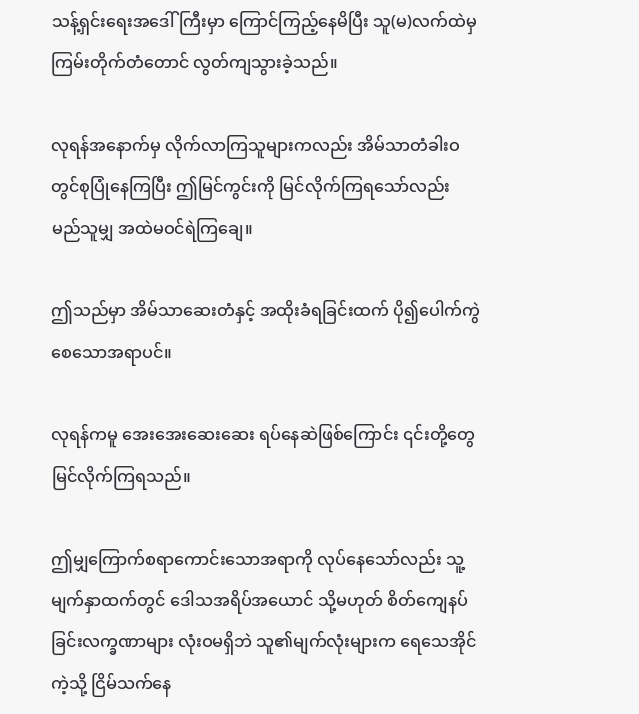သန့်ရှင်းရေးအဒေါ်ကြီးမှာ ကြောင်ကြည့်နေမိပြီး သူ(မ)လက်ထဲမှကြမ်းတိုက်တံတောင် လွတ်ကျသွားခဲ့သည်။

လုရန်အနောက်မှ လိုက်လာကြသူများကလည်း အိမ်သာတံခါးဝတွင်စုပြုံနေကြပြီး ဤမြင်ကွင်းကို မြင်လိုက်ကြရသော်လည်း မည်သူမျှ အထဲမဝင်ရဲကြချေ။

ဤသည်မှာ အိမ်သာဆေးတံနှင့် အထိုးခံရခြင်းထက် ပို၍ပေါက်ကွဲစေသောအရာပင်။

လုရန်ကမူ အေးအေးဆေးဆေး ရပ်နေဆဲဖြစ်ကြောင်း ၎င်းတို့တွေမြင်လိုက်ကြရသည်။

ဤမျှကြောက်စရာကောင်းသောအရာကို လုပ်နေသော်လည်း သူ့မျက်နှာထက်တွင် ဒေါသအရိပ်အယောင် သို့မဟုတ် စိတ်ကျေနပ်ခြင်းလက္ခဏာများ လုံးဝမရှိဘဲ သူ၏မျက်လုံးများက ရေသေအိုင်ကဲ့သို့ ငြိမ်သက်နေ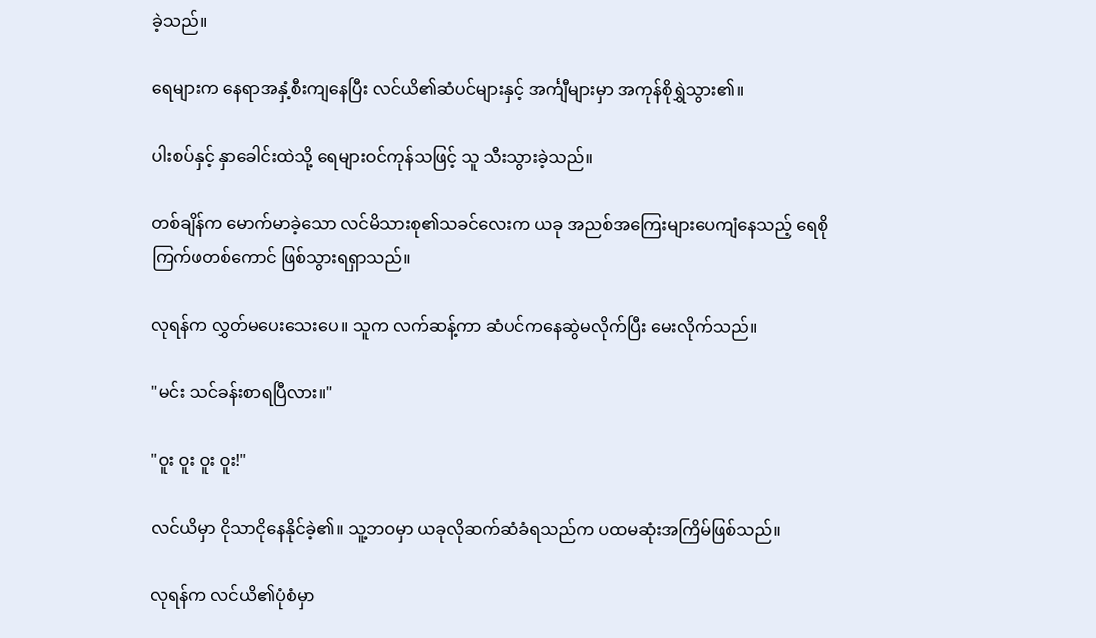ခဲ့သည်။

ရေများက နေရာအနှံ့စီးကျနေပြီး လင်ယိ၏ဆံပင်များနှင့် အင်္ကျီများမှာ အကုန်စိုရွှဲသွား၏။

ပါးစပ်နှင့် နှာခေါင်းထဲသို့ ရေများဝင်ကုန်သဖြင့် သူ သီးသွားခဲ့သည်။

တစ်ချိန်က မောက်မာခဲ့သော လင်မိသားစု၏သခင်လေးက ယခု အညစ်အကြေးများပေကျံနေသည့် ရေစိုကြက်ဖတစ်ကောင် ဖြစ်သွားရရှာသည်။

လုရန်က လွှတ်မပေးသေးပေ။ သူက လက်ဆန့်ကာ ဆံပင်ကနေဆွဲမလိုက်ပြီး မေးလိုက်သည်။

"မင်း သင်ခန်းစာရပြီလား။"

"ဝူး ဝူး ဝူး ဝူး!"

လင်ယိမှာ ငိုသာငိုနေနိုင်ခဲ့၏။ သူ့ဘဝမှာ ယခုလိုဆက်ဆံခံရသည်က ပထမဆုံးအကြိမ်ဖြစ်သည်။

လုရန်က လင်ယိ၏ပုံစံမှာ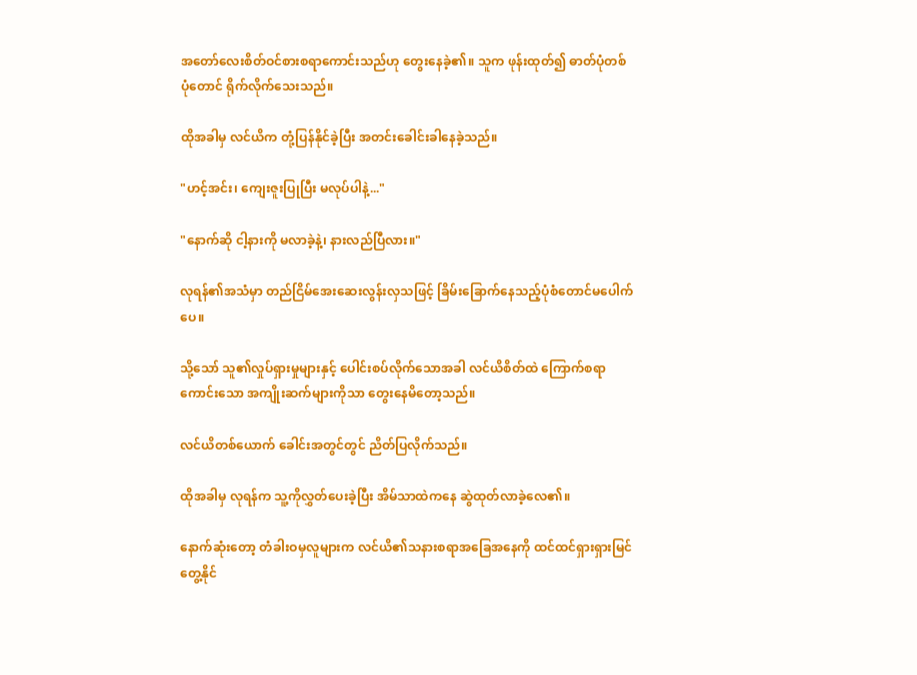အတော်လေးစိတ်ဝင်စားစရာကောင်းသည်ဟု တွေးနေခဲ့၏။ သူက ဖုန်းထုတ်၍ ဓာတ်ပုံတစ်ပုံတောင် ရိုက်လိုက်သေးသည်။

ထိုအခါမှ လင်ယိက တုံ့ပြန်နိုင်ခဲ့ပြီး အတင်းခေါင်းခါနေခဲ့သည်။

"ဟင့်အင်း၊ ကျေးဇူးပြုပြီး မလုပ်ပါနဲ့..."

"နောက်ဆို ငါ့နားကို မလာခဲ့နဲ့၊ နားလည်ပြီလား။"

လုရန်၏အသံမှာ တည်ငြိမ်အေးဆေးလွန်းလှသဖြင့် ခြိမ်းခြောက်နေသည့်ပုံစံတောင်မပေါက်ပေ။

သို့သော် သူ၏လှုပ်ရှားမှုများနှင့် ပေါင်းစပ်လိုက်သောအခါ လင်ယိစိတ်ထဲ ကြောက်စရာကောင်းသော အကျိုးဆက်များကိုသာ တွေးနေမိတော့သည်။

လင်ယိတစ်ယောက် ခေါင်းအတွင်တွင် ညိတ်ပြလိုက်သည်။

ထိုအခါမှ လုရန်က သူ့ကိုလွှတ်ပေးခဲ့ပြီး အိမ်သာထဲကနေ ဆွဲထုတ်လာခဲ့လေ၏။

နောက်ဆုံးတော့ တံခါးဝမှလူများက လင်ယိ၏သနားစရာအခြေအနေကို ထင်ထင်ရှားရှားမြင်တွေ့နိုင်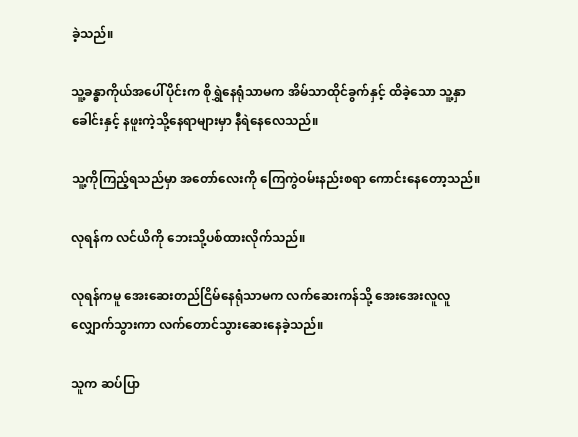ခဲ့သည်။

သူ့ခန္ဓာကိုယ်အပေါ်ပိုင်းက စိုရွှဲနေရုံသာမက အိမ်သာထိုင်ခွက်နှင့် ထိခဲ့သော သူ့နှာခေါင်းနှင့် နဖူးကဲ့သို့နေရာများမှာ နီရဲနေလေသည်။

သူ့ကိုကြည့်ရသည်မှာ အတော်လေးကို ကြေကွဲဝမ်းနည်းစရာ ကောင်းနေတော့သည်။

လုရန်က လင်ယိကို ဘေးသို့ပစ်ထားလိုက်သည်။

လုရန်ကမူ အေးဆေးတည်ငြိမ်နေရုံသာမက လက်ဆေးကန်သို့ အေးအေးလူလူလျှောက်သွားကာ လက်တောင်သွားဆေးနေခဲ့သည်။

သူက ဆပ်ပြာ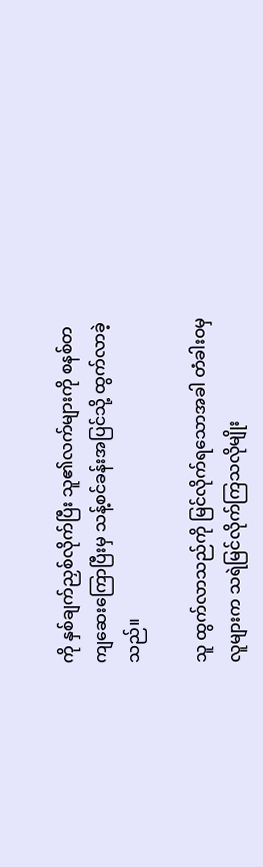ကို နှစ်ချက်ညှစ်လိုက်ပြီး သူ၏လက်များကို စနစ်တကျဆေးကြောပြီးမှ သန့်စင်ခန်းအပြင်သို့ ထွက်လာခဲ့သည်။

သူ ထွက်လာသည်ကို မြင်လိုက်ရသောအခါ တံခါးဝမှလူများက သရဲမြင်လိုက်ကြသလိုမျိုး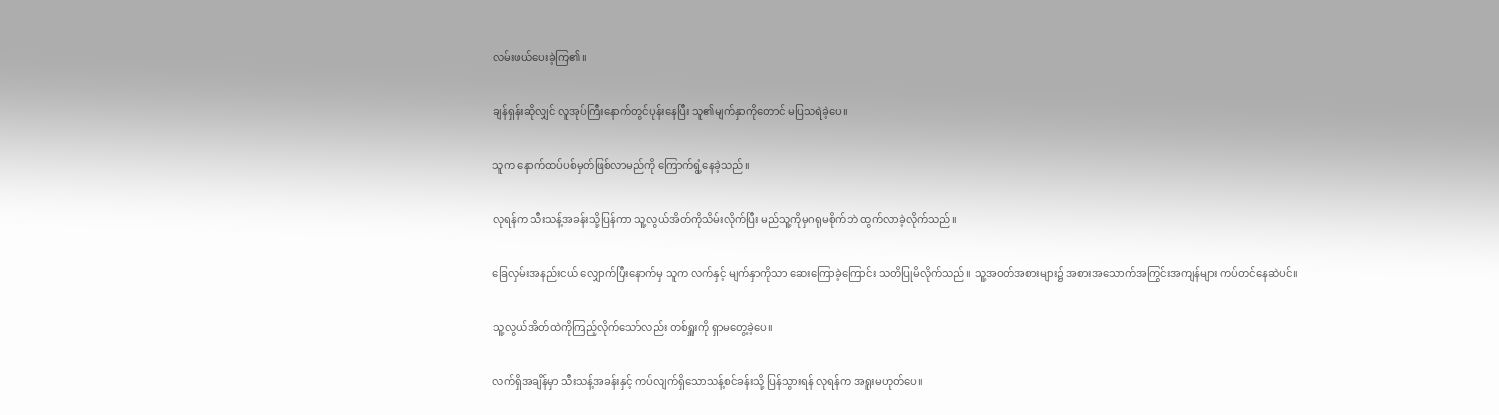လမ်းဖယ်ပေးခဲ့ကြ၏။

ချန်ရှန်းဆိုလျှင် လူအုပ်ကြီးနောက်တွင်ပုန်းနေပြီး သူ၏မျက်နှာကိုတောင် မပြသရဲခဲ့ပေ။

သူက နောက်ထပ်ပစ်မှတ်ဖြစ်လာမည်ကို ကြောက်ရွံ့နေခဲ့သည်။

လုရန်က သီးသန့်အခန်းသို့ပြန်ကာ သူ့လွယ်အိတ်ကိုသိမ်းလိုက်ပြီး မည်သူ့ကိုမှဂရုမစိုက်ဘဲ ထွက်လာခဲ့လိုက်သည်။

ခြေလှမ်းအနည်းငယ် လျှောက်ပြီးနောက်မှ သူက လက်နှင့် မျက်နှာကိုသာ ဆေးကြောခဲ့ကြောင်း သတိပြုမိလိုက်သည်။ သူ့အဝတ်အစားများ၌ အစားအသောက်အကြွင်းအကျန်များ ကပ်တင်နေဆဲပင်။

သူ့လွယ်အိတ်ထဲကိုကြည့်လိုက်သော်လည်း တစ်ရှူးကို ရှာမတွေ့ခဲ့ပေ။

လက်ရှိအချိန်မှာ သီးသန့်အခန်းနှင့် ကပ်လျက်ရှိသောသန့်စင်ခန်းသို့ ပြန်သွားရန် လုရန်က အရူးမဟုတ်ပေ။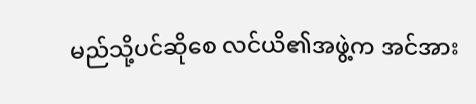မည်သို့ပင်ဆိုစေ လင်ယိ၏အဖွဲ့က အင်အား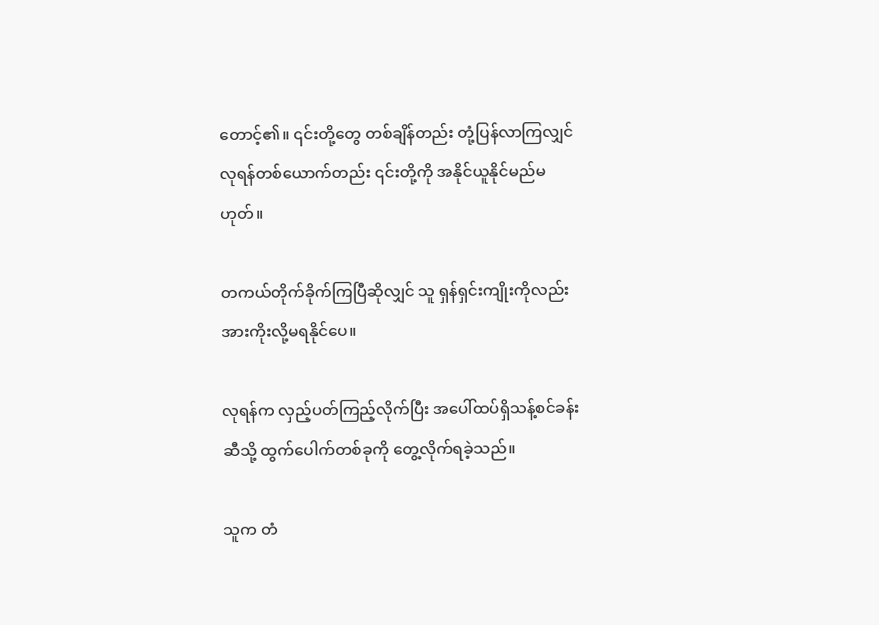တောင့်၏။ ၎င်းတို့တွေ တစ်ချိန်တည်း တုံ့ပြန်လာကြလျှင် လုရန်တစ်ယောက်တည်း ၎င်းတို့ကို အနိုင်ယူနိုင်မည်မဟုတ်။

တကယ်တိုက်ခိုက်ကြပြီဆိုလျှင် သူ ရှန်ရှင်းကျိုးကိုလည်း အားကိုးလို့မရနိုင်ပေ။

လုရန်က လှည့်ပတ်ကြည့်လိုက်ပြီး အပေါ်ထပ်ရှိသန့်စင်ခန်းဆီသို့ ထွက်ပေါက်တစ်ခုကို တွေ့လိုက်ရခဲ့သည်။

သူက တံ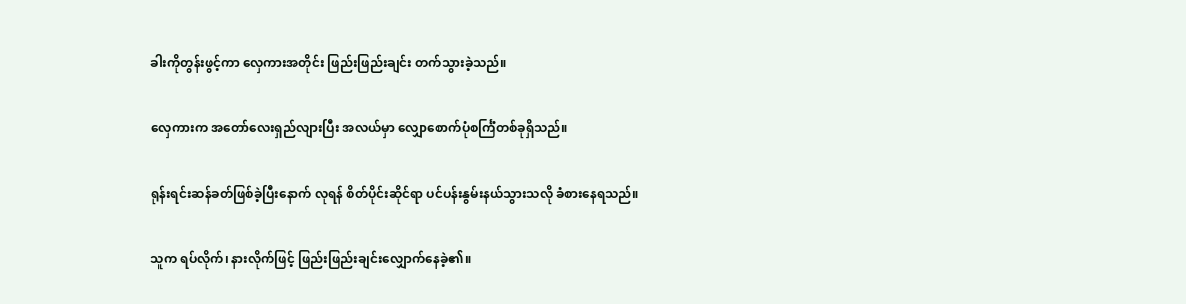ခါးကိုတွန်းဖွင့်ကာ လှေကားအတိုင်း ဖြည်းဖြည်းချင်း တက်သွားခဲ့သည်။

လှေကားက အတော်လေးရှည်လျားပြီး အလယ်မှာ လျှောစောက်ပုံစင်္ကြံတစ်ခုရှိသည်။

ရုန်းရင်းဆန်ခတ်ဖြစ်ခဲ့ပြီးနောက် လုရန် စိတ်ပိုင်းဆိုင်ရာ ပင်ပန်းနွမ်းနယ်သွားသလို ခံစားနေရသည်။

သူက ရပ်လိုက်၊ နားလိုက်ဖြင့် ဖြည်းဖြည်းချင်းလျှောက်နေခဲ့၏။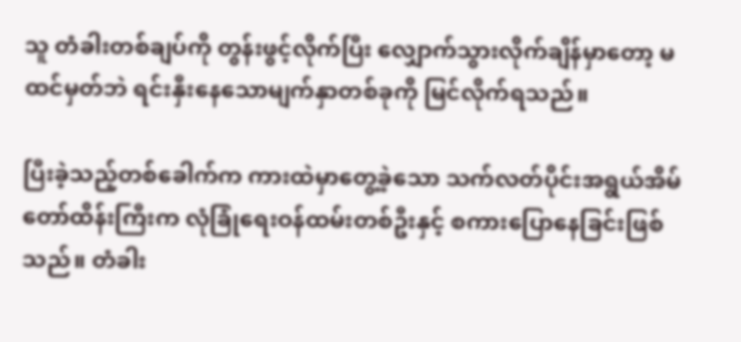သူ တံခါးတစ်ချပ်ကို တွန်းဖွင့်လိုက်ပြီး လျှောက်သွားလိုက်ချိန်မှာတော့ မထင်မှတ်ဘဲ ရင်းနှီးနေသောမျက်နှာတစ်ခုကို မြင်လိုက်ရသည်။

ပြီးခဲ့သည့်တစ်ခေါက်က ကားထဲမှာတွေ့ခဲ့သော သက်လတ်ပိုင်းအရွယ်အိမ်တော်ထိန်းကြီးက လုံခြုံရေးဝန်ထမ်းတစ်ဦးနှင့် စကားပြောနေခြင်းဖြစ်သည်။ တံခါး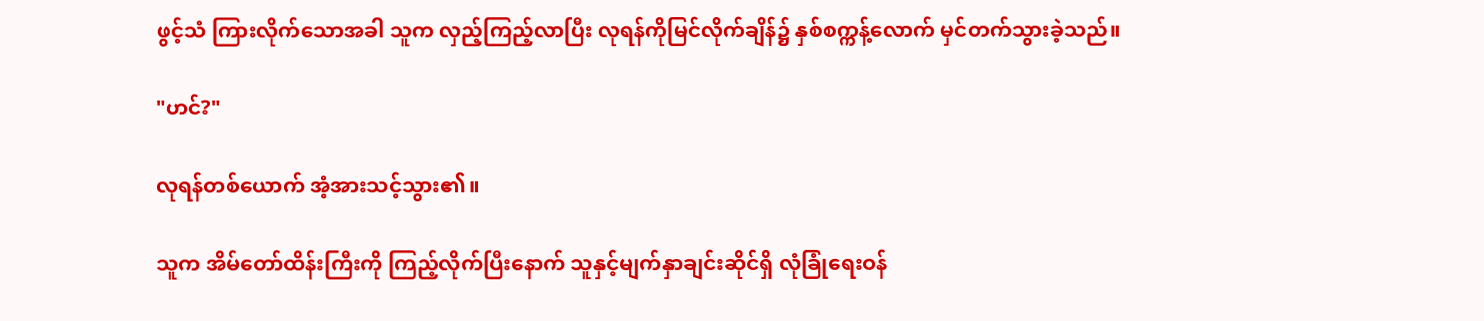ဖွင့်သံ ကြားလိုက်သောအခါ သူက လှည့်ကြည့်လာပြီး လုရန်ကိုမြင်လိုက်ချိန်၌ နှစ်စက္ကန့်လောက် မှင်တက်သွားခဲ့သည်။

"ဟင်?"

လုရန်တစ်ယောက် အံ့အားသင့်သွား၏။

သူက အိမ်တော်ထိန်းကြီးကို ကြည့်လိုက်ပြီးနောက် သူနှင့်မျက်နှာချင်းဆိုင်ရှိ လုံခြုံရေးဝန်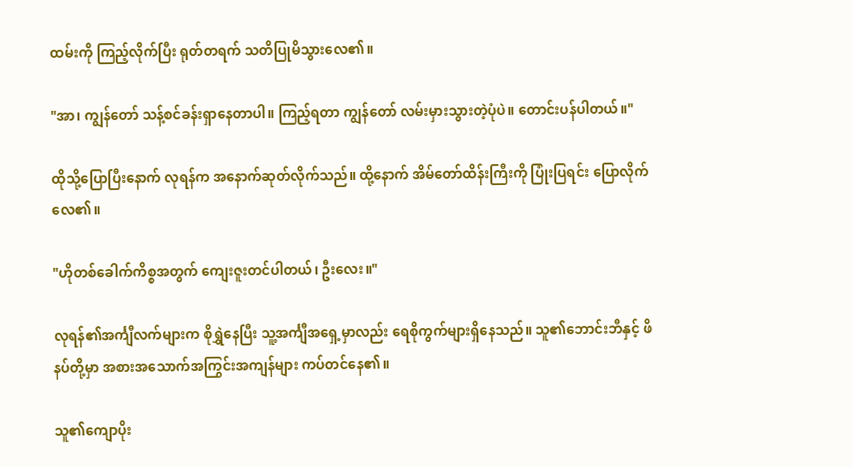ထမ်းကို ကြည့်လိုက်ပြီး ရုတ်တရက် သတိပြုမိသွားလေ၏။

"အာ၊ ကျွန်တော် သန့်စင်ခန်းရှာနေတာပါ။ ကြည့်ရတာ ကျွန်တော် လမ်းမှားသွားတဲ့ပုံပဲ။ တောင်းပန်ပါတယ်။"

ထိုသို့ပြောပြီးနောက် လုရန်က အနောက်ဆုတ်လိုက်သည်။ ထို့နောက် အိမ်တော်ထိန်းကြီးကို ပြုံးပြရင်း ပြောလိုက်လေ၏။

"ဟိုတစ်ခေါက်ကိစ္စအတွက် ကျေးဇူးတင်ပါတယ်၊ ဦးလေး။"

လုရန်၏အင်္ကျီလက်များက စိုရွှဲနေပြီး သူ့အင်္ကျီအရှေ့မှာလည်း ရေစိုကွက်များရှိနေသည်။ သူ၏ဘောင်းဘီနှင့် ဖိနပ်တို့မှာ အစားအသောက်အကြွင်းအကျန်များ ကပ်တင်နေ၏။

သူ၏ကျောပိုး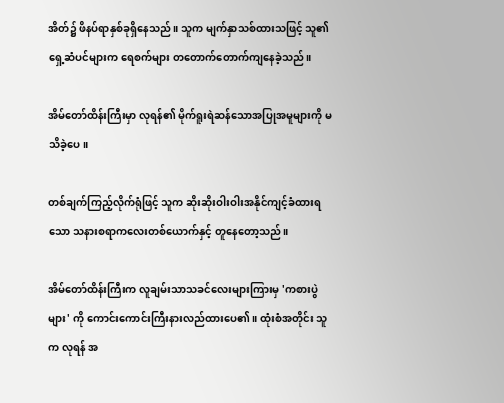အိတ်၌ ဖိနပ်ရာနှစ်ခုရှိနေသည်။ သူက မျက်နှာသစ်ထားသဖြင့် သူ၏ရှေ့ဆံပင်များက ရေစက်များ တတောက်တောက်ကျနေခဲ့သည်။

အိမ်တော်ထိန်းကြီးမှာ လုရန်၏ မိုက်ရူးရဲဆန်သောအပြုအမူများကို မသိခဲ့ပေ။

တစ်ချက်ကြည့်လိုက်ရုံဖြင့် သူက ဆိုးဆိုးဝါးဝါးအနိုင်ကျင့်ခံထားရသော သနားစရာကလေးတစ်ယောက်နှင့် တူနေတော့သည်။

အိမ်တော်ထိန်းကြီးက လူချမ်းသာသခင်လေးများကြားမှ 'ကစားပွဲများ' ကို ကောင်းကောင်းကြီးနားလည်ထားပေ၏။ ထုံးစံအတိုင်း သူက လုရန် အ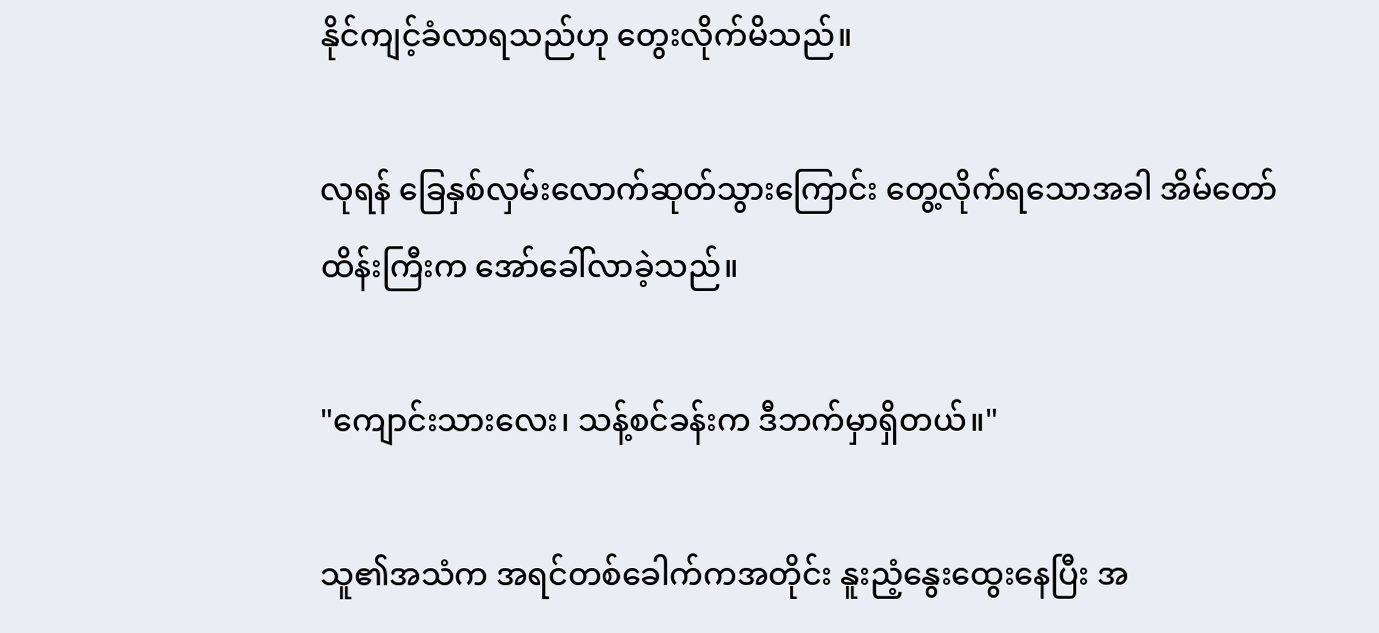နိုင်ကျင့်ခံလာရသည်ဟု တွေးလိုက်မိသည်။

လုရန် ခြေနှစ်လှမ်းလောက်ဆုတ်သွားကြောင်း တွေ့လိုက်ရသောအခါ အိမ်တော်ထိန်းကြီးက အော်ခေါ်လာခဲ့သည်။

"ကျောင်းသားလေး၊ သန့်စင်ခန်းက ဒီဘက်မှာရှိတယ်။"

သူ၏အသံက အရင်တစ်ခေါက်ကအတိုင်း နူးညံ့နွေးထွေးနေပြီး အ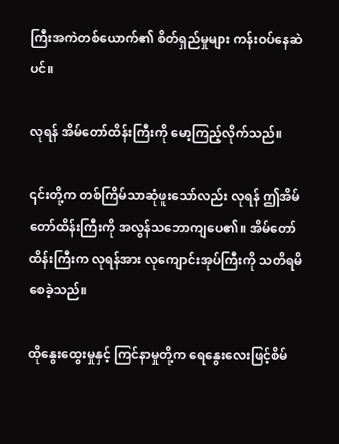ကြီးအကဲတစ်ယောက်၏ စိတ်ရှည်မှုများ ကန်းဝပ်နေဆဲပင်။

လုရန် အိမ်တော်ထိန်းကြီးကို မော့ကြည့်လိုက်သည်။

၎င်းတို့က တစ်ကြိမ်သာဆုံဖူးသော်လည်း လုရန် ဤအိမ်တော်ထိန်းကြီးကို အလွန်သဘောကျပေ၏။ အိမ်တော်ထိန်းကြီးက လုရန်အား လုကျောင်းအုပ်ကြီးကို သတိရမိစေခဲ့သည်။

ထိုနွေးထွေးမှုနှင့် ကြင်နာမှုတို့က ရေနွေးလေးဖြင့်စိမ်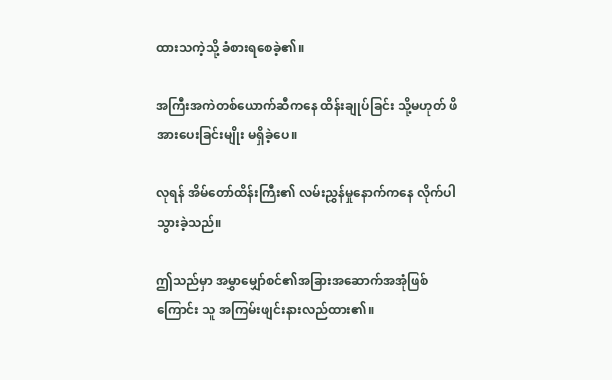ထားသကဲ့သို့ ခံစားရစေခဲ့၏။

အကြီးအကဲတစ်ယောက်ဆီကနေ ထိန်းချုပ်ခြင်း သို့မဟုတ် ဖိအားပေးခြင်းမျိုး မရှိခဲ့ပေ။

လုရန် အိမ်တော်ထိန်းကြီး၏ လမ်းညွှန်မှုနောက်ကနေ လိုက်ပါသွားခဲ့သည်။

ဤသည်မှာ အမွှာမျှော်စင်၏အခြားအဆောက်အအုံဖြစ်ကြောင်း သူ အကြမ်းဖျင်းနားလည်ထား၏။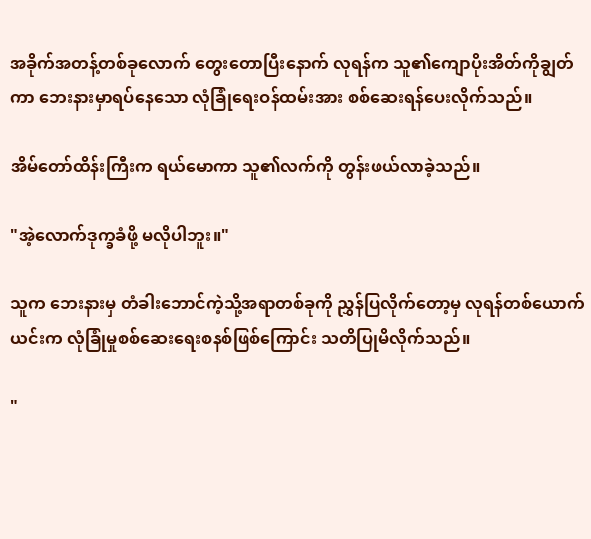အခိုက်အတန့်တစ်ခုလောက် တွေးတောပြီးနောက် လုရန်က သူ၏ကျောပိုးအိတ်ကိုချွတ်ကာ ဘေးနားမှာရပ်နေသော လုံခြုံရေးဝန်ထမ်းအား စစ်ဆေးရန်ပေးလိုက်သည်။

အိမ်တော်ထိန်းကြီးက ရယ်မောကာ သူ၏လက်ကို တွန်းဖယ်လာခဲ့သည်။

"အဲ့လောက်ဒုက္ခခံဖို့ မလိုပါဘူး။"

သူက ဘေးနားမှ တံခါးဘောင်ကဲ့သို့အရာတစ်ခုကို ညွှန်ပြလိုက်တော့မှ လုရန်တစ်ယောက် ယင်းက လုံခြုံမှုစစ်ဆေးရေးစနစ်ဖြစ်ကြောင်း သတိပြုမိလိုက်သည်။

"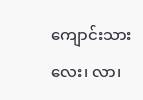ကျောင်းသားလေး၊ လာ၊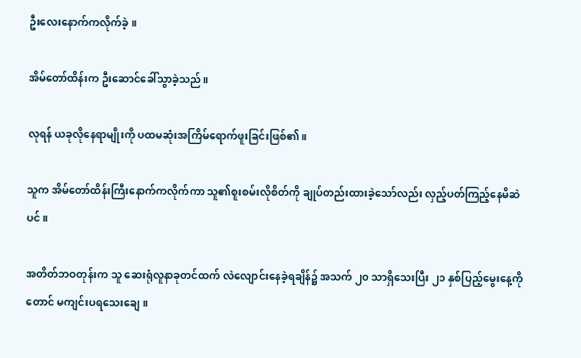ဦးလေးနောက်ကလိုက်ခဲ့။

အိမ်တော်ထိန်းက ဦးဆောင်ခေါ်သွာခဲ့သည်။

လုရန် ယခုလိုနေရာမျိုးကို ပထမဆုံးအကြိမ်ရောက်ဖူးခြင်းဖြစ်၏။

သူက အိမ်တော်ထိန်းကြီးနောက်ကလိုက်ကာ သူ၏စူးစမ်းလိုစိတ်ကို ချုပ်တည်းထားခဲ့သော်လည်း လှည့်ပတ်ကြည့်နေမိဆဲပင်။

အတိတ်ဘဝတုန်းက သူ ဆေးရုံလူနာခုတင်ထက် လဲလျောင်းနေခဲ့ရချိန်၌ အသက် ၂၀ သာရှိသေးပြီး ၂၁ နှစ်ပြည့်မွေးနေ့ကိုတောင် မကျင်းပရသေးချေ။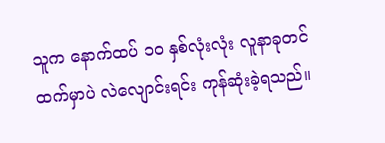သူက နောက်ထပ် ၁၀ နှစ်လုံးလုံး လူနာခုတင်ထက်မှာပဲ လဲလျောင်းရင်း ကုန်ဆုံးခဲ့ရသည်။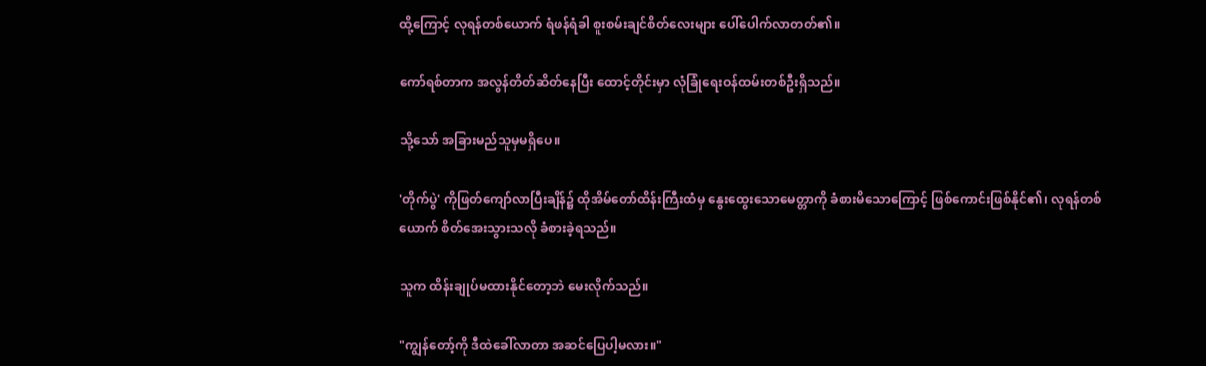ထို့ကြောင့် လုရန်တစ်ယောက် ရံဖန်ရံခါ စူးစမ်းချင်စိတ်လေးများ ပေါ်ပေါက်လာတတ်၏။

ကော်ရစ်တာက အလွန်တိတ်ဆိတ်နေပြီး ထောင့်တိုင်းမှာ လုံခြုံရေးဝန်ထမ်းတစ်ဦးရှိသည်။

သို့သော် အခြားမည်သူမှမရှိပေ။

'တိုက်ပွဲ' ကိုဖြတ်ကျော်လာပြီးချိန်၌ ထိုအိမ်တော်ထိန်းကြီးထံမှ နွေးထွေးသောမေတ္တာကို ခံစားမိသောကြောင့် ဖြစ်ကောင်းဖြစ်နိုင်၏၊ လုရန်တစ်ယောက် စိတ်အေးသွားသလို ခံစားခဲ့ရသည်။

သူက ထိန်းချုပ်မထားနိုင်တော့ဘဲ မေးလိုက်သည်။

"ကျွန်တော့်ကို ဒီထဲခေါ်လာတာ အဆင်ပြေပါ့မလား။"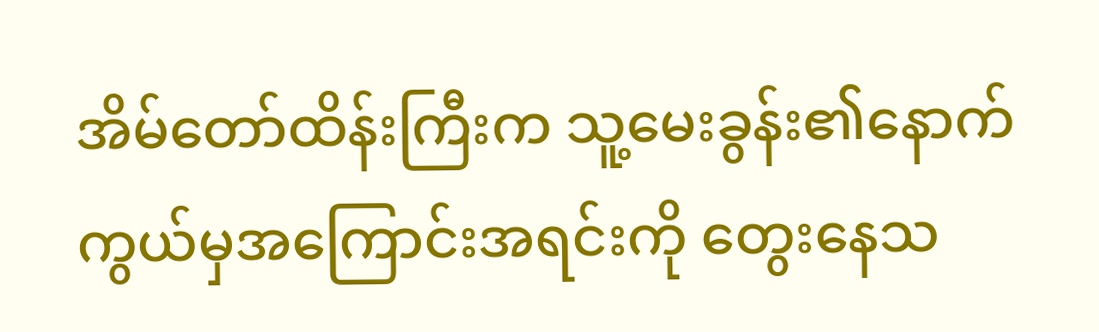အိမ်တော်ထိန်းကြီးက သူ့မေးခွန်း၏နောက်ကွယ်မှအကြောင်းအရင်းကို တွေးနေသ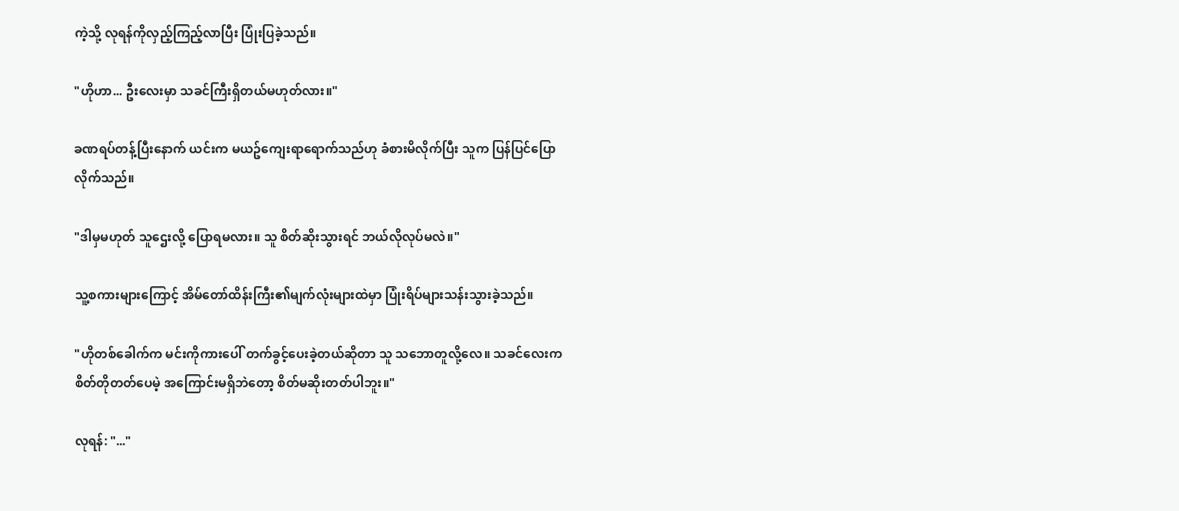ကဲ့သို့ လုရန်ကိုလှည့်ကြည့်လာပြီး ပြုံးပြခဲ့သည်။

"ဟိုဟာ... ဦးလေးမှာ သခင်ကြီးရှိတယ်မဟုတ်လား။"

ခဏရပ်တန့်ပြီးနောက် ယင်းက မယဥ်ကျေးရာရောက်သည်ဟု ခံစားမိလိုက်ပြီး သူက ပြန်ပြင်ပြောလိုက်သည်။

"ဒါမှမဟုတ် သူဌေးလို့ ပြောရမလား။ သူ စိတ်ဆိုးသွားရင် ဘယ်လိုလုပ်မလဲ။"

သူ့စကားများကြောင့် အိမ်တော်ထိန်းကြီး၏မျက်လုံးများထဲမှာ ပြုံးရိပ်များသန်းသွားခဲ့သည်။

"ဟိုတစ်ခေါက်က မင်းကိုကားပေါ် တက်ခွင့်ပေးခဲ့တယ်ဆိုတာ သူ သဘောတူလို့လေ။ သခင်လေးက စိတ်တိုတတ်ပေမဲ့ အကြောင်းမရှိဘဲတော့ စိတ်မဆိုးတတ်ပါဘူး။"

လုရန်: "..."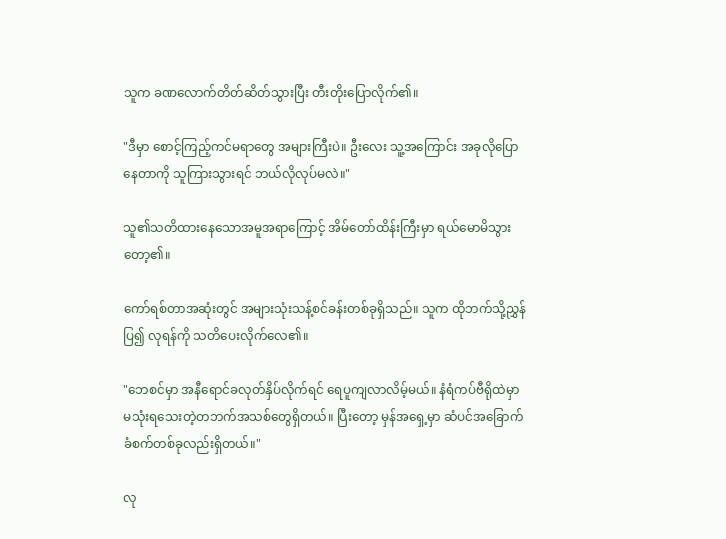သူက ခဏလောက်တိတ်ဆိတ်သွားပြီး တီးတိုးပြောလိုက်၏။

"ဒီမှာ စောင့်ကြည့်ကင်မရာတွေ အများကြီးပဲ။ ဦးလေး သူ့အကြောင်း အခုလိုပြောနေတာကို သူကြားသွားရင် ဘယ်လိုလုပ်မလဲ။"

သူ၏သတိထားနေသောအမူအရာကြောင့် အိမ်တော်ထိန်းကြီးမှာ ရယ်မောမိသွားတော့၏။

ကော်ရစ်တာအဆုံးတွင် အများသုံးသန့်စင်ခန်းတစ်ခုရှိသည်။ သူက ထိုဘက်သို့ညွှန်ပြ၍ လုရန်ကို သတိပေးလိုက်လေ၏။

"ဘေစင်မှာ အနီရောင်ခလုတ်နှိပ်လိုက်ရင် ရေပူကျလာလိမ့်မယ်။ နံရံကပ်ဗီရိုထဲမှာ မသုံးရသေးတဲ့တဘက်အသစ်တွေရှိတယ်။ ပြီးတော့ မှန်အရှေ့မှာ ဆံပင်အခြောက်ခံစက်တစ်ခုလည်းရှိတယ်။"

လု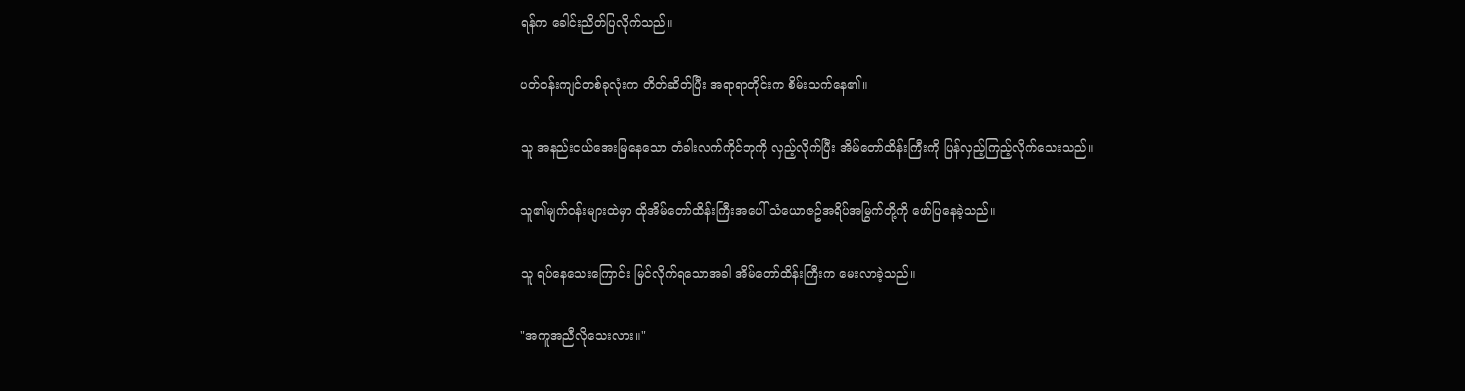ရန်က ခေါင်းညိတ်ပြလိုက်သည်။

ပတ်ဝန်းကျင်တစ်ခုလုံးက တိတ်ဆိတ်ပြီး အရာရာတိုင်းက စိမ်းသက်နေ၏။

သူ အနည်းငယ်အေးမြနေသော တံခါးလက်ကိုင်ဘုကို လှည့်လိုက်ပြီး အိမ်တော်ထိန်းကြီးကို ပြန်လှည့်ကြည့်လိုက်သေးသည်။

သူ၏မျက်ဝန်းများထဲမှာ ထိုအိမ်တော်ထိန်းကြီးအပေါ် သံယောဇဥ်အရိပ်အမြွက်တို့ကို ဖော်ပြနေခဲ့သည်။

သူ ရပ်နေသေးကြောင်း မြင်လိုက်ရသောအခါ အိမ်တော်ထိန်းကြီးက မေးလာခဲ့သည်။

"အကူအညီလိုသေးလား။"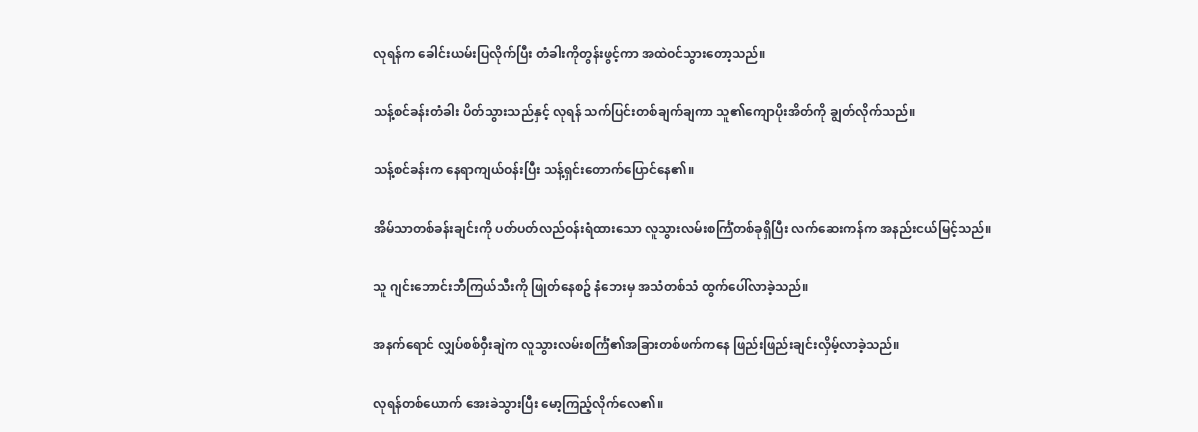လုရန်က ခေါင်းယမ်းပြလိုက်ပြီး တံခါးကိုတွန်းဖွင့်ကာ အထဲဝင်သွားတော့သည်။

သန့်စင်ခန်းတံခါး ပိတ်သွားသည်နှင့် လုရန် သက်ပြင်းတစ်ချက်ချကာ သူ၏ကျောပိုးအိတ်ကို ချွတ်လိုက်သည်။

သန့်စင်ခန်းက နေရာကျယ်ဝန်းပြီး သန့်ရှင်းတောက်ပြောင်နေ၏။

အိမ်သာတစ်ခန်းချင်းကို ပတ်ပတ်လည်ဝန်းရံထားသော လူသွားလမ်းစင်္ကြံတစ်ခုရှိပြီး လက်ဆေးကန်က အနည်းငယ်မြင့်သည်။

သူ ဂျင်းဘောင်းဘီကြယ်သီးကို ဖြုတ်နေစဥ် နံဘေးမှ အသံတစ်သံ ထွက်ပေါ်လာခဲ့သည်။

အနက်ရောင် လျှပ်စစ်ဝှီးချဲက လူသွားလမ်းစင်္ကြံ၏အခြားတစ်ဖက်ကနေ ဖြည်းဖြည်းချင်းလှိမ့်လာခဲ့သည်။

လုရန်တစ်ယောက် အေးခဲသွားပြီး မော့ကြည့်လိုက်လေ၏။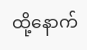ထို့နောက်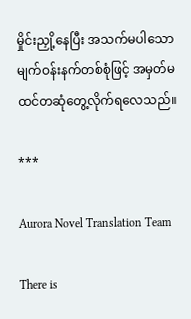မှိုင်းညှို့နေပြီး အသက်မပါသော မျက်ဝန်းနက်တစ်စုံဖြင့် အမှတ်မထင်တဆုံတွေ့လိုက်ရလေသည်။

***

Aurora Novel Translation Team

There is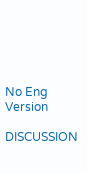No Eng Version

DISCUSSION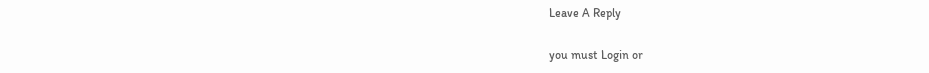Leave A Reply

you must Login or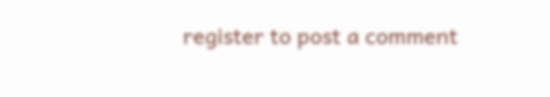register to post a comment